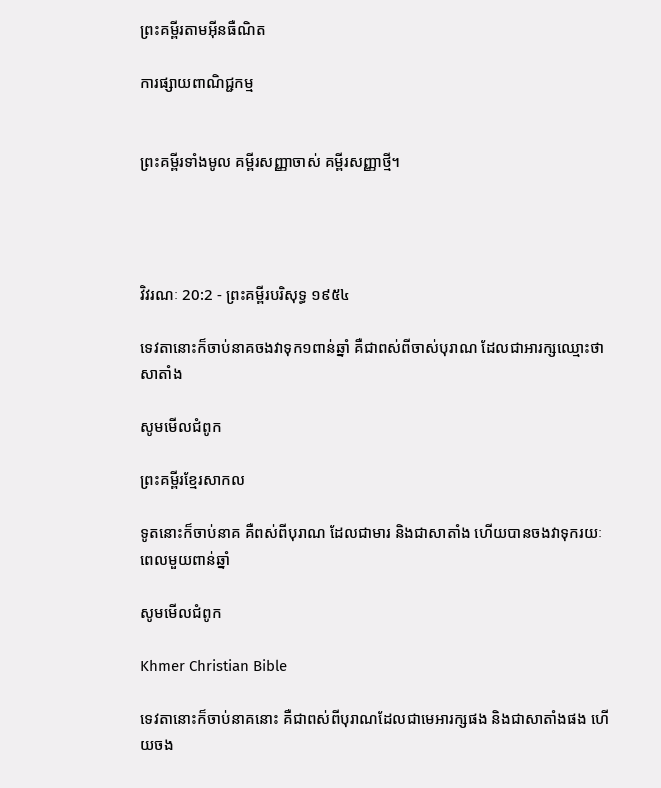ព្រះគម្ពីរតាមអ៊ីនធឺណិត

ការផ្សាយពាណិជ្ជកម្ម


ព្រះគម្ពីរទាំងមូល គម្ពីរសញ្ញាចាស់ គម្ពីរសញ្ញាថ្មី។




វិវរណៈ 20:2 - ព្រះគម្ពីរបរិសុទ្ធ ១៩៥៤

ទេវតានោះក៏ចាប់នាគចងវាទុក១ពាន់ឆ្នាំ គឺជាពស់ពីចាស់បុរាណ ដែលជាអារក្សឈ្មោះថា សាតាំង

សូមមើលជំពូក

ព្រះគម្ពីរខ្មែរសាកល

ទូតនោះក៏ចាប់នាគ គឺពស់ពីបុរាណ ដែលជាមារ និងជាសាតាំង ហើយបានចងវាទុករយៈពេលមួយពាន់ឆ្នាំ

សូមមើលជំពូក

Khmer Christian Bible

ទេវតានោះក៏ចាប់នាគនោះ គឺជាពស់ពីបុរាណដែលជាមេអារក្សផង និងជាសាតាំងផង ហើយចង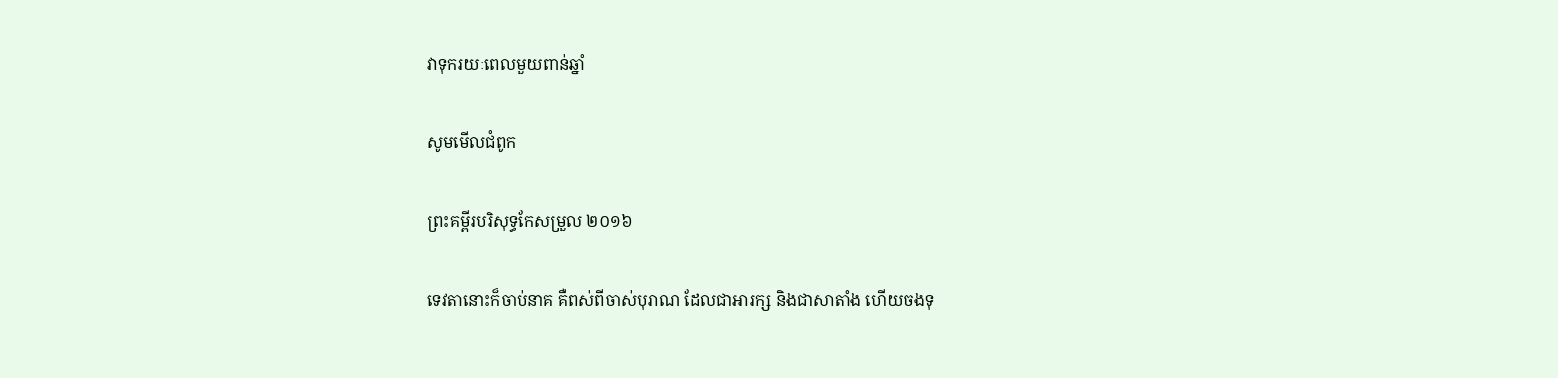វាទុករយៈពេលមួយពាន់ឆ្នាំ

សូមមើលជំពូក

ព្រះគម្ពីរបរិសុទ្ធកែសម្រួល ២០១៦

ទេវតានោះក៏ចាប់នាគ គឺពស់ពីចាស់បុរាណ ដែលជាអារក្ស និងជាសាតាំង ហើយចងទុ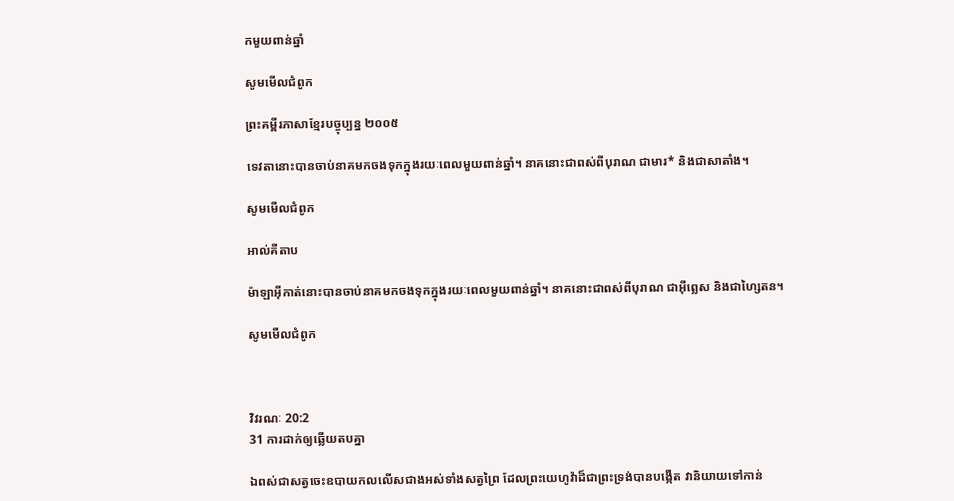កមួយពាន់ឆ្នាំ

សូមមើលជំពូក

ព្រះគម្ពីរភាសាខ្មែរបច្ចុប្បន្ន ២០០៥

ទេវតានោះបានចាប់នាគមកចងទុកក្នុងរយៈពេលមួយពាន់ឆ្នាំ។ នាគនោះជាពស់ពីបុរាណ ជាមារ* និងជាសាតាំង។

សូមមើលជំពូក

អាល់គីតាប

ម៉ាឡា‌អ៊ីកាត់នោះបានចាប់នាគមកចងទុកក្នុងរយៈពេលមួយពាន់ឆ្នាំ។ នាគនោះជាពស់ពីបុរាណ ជាអ៊ីព្លេស និងជាហ្សៃតន។

សូមមើលជំពូក



វិវរណៈ 20:2
31 ការដាក់ឲ្យឆ្លើយតបគ្នា

ឯពស់ជាសត្វចេះឧបាយ‌កលលើសជាងអស់ទាំងសត្វព្រៃ ដែលព្រះ‌យេហូវ៉ាដ៏ជាព្រះ‌ទ្រង់បានបង្កើត វានិយាយទៅកាន់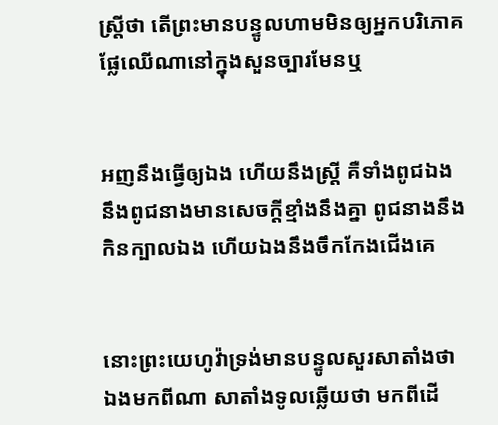ស្ត្រីថា តើព្រះមានបន្ទូលហាមមិនឲ្យអ្នកបរិភោគផ្លែឈើណានៅក្នុងសួន‌ច្បារមែនឬ


អញនឹងធ្វើឲ្យឯង ហើយនឹងស្ត្រី គឺទាំងពូជឯង នឹងពូជនាងមានសេចក្ដីខ្មាំងនឹងគ្នា ពូជនាងនឹងកិនក្បាលឯង ហើយឯងនឹងចឹកកែង‌ជើងគេ


នោះព្រះ‌យេហូវ៉ាទ្រង់មានបន្ទូលសួរសាតាំងថា ឯងមកពីណា សាតាំងទូលឆ្លើយថា មកពីដើ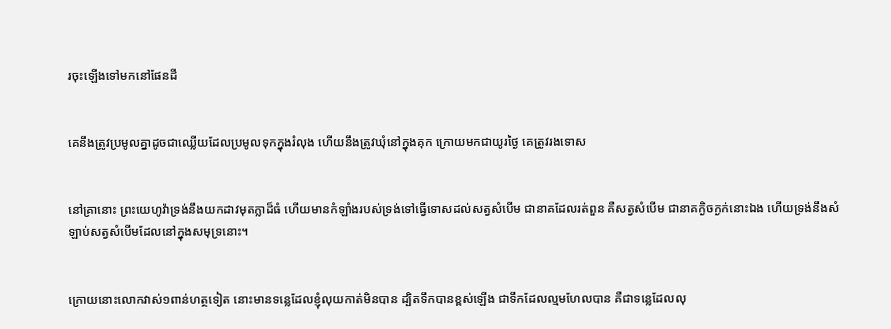រចុះឡើងទៅមកនៅផែនដី


គេនឹងត្រូវប្រមូលគ្នាដូចជាឈ្លើយដែលប្រមូលទុកក្នុងរំលុង ហើយនឹងត្រូវឃុំនៅក្នុងគុក ក្រោយមកជាយូរថ្ងៃ គេត្រូវរងទោស


នៅគ្រានោះ ព្រះ‌យេហូវ៉ាទ្រង់នឹងយកដាវមុតក្លាដ៏ធំ ហើយមានកំឡាំងរបស់ទ្រង់ទៅធ្វើទោសដល់សត្វសំបើម ជានាគដែលរត់ពួន គឺសត្វសំបើម ជានាគក្ងិច‌ក្ងក់នោះឯង ហើយទ្រង់នឹងសំឡាប់សត្វសំបើមដែលនៅក្នុងសមុទ្រនោះ។


ក្រោយនោះលោកវាស់១ពាន់ហត្ថទៀត នោះមានទន្លេដែលខ្ញុំលុយកាត់មិនបាន ដ្បិតទឹកបានខ្ពស់ឡើង ជាទឹកដែលល្មមហែលបាន គឺជាទន្លេដែលលុ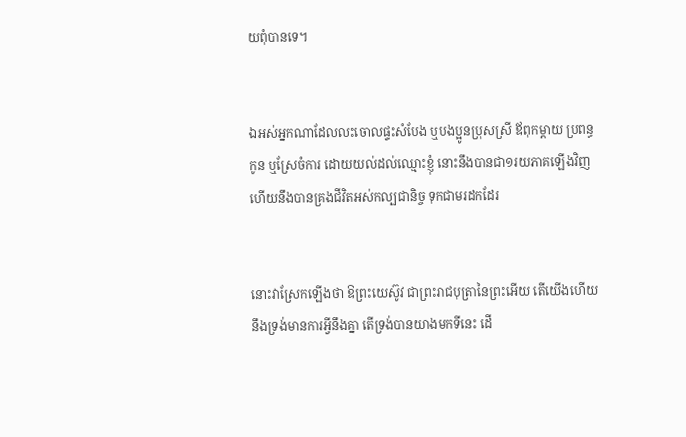យពុំបានទេ។


ឯអស់អ្នកណាដែលលះចោលផ្ទះ‌សំបែង ឬបងប្អូនប្រុសស្រី ឪពុកម្តាយ ប្រពន្ធកូន ឬស្រែចំការ ដោយយល់ដល់ឈ្មោះខ្ញុំ នោះនឹងបានជា១រយភាគឡើងវិញ ហើយនឹងបានគ្រងជីវិតអស់‌កល្បជានិច្ច ទុកជាមរដកដែរ


នោះវាស្រែកឡើងថា ឱព្រះ‌យេស៊ូវ ជាព្រះ‌រាជ‌បុត្រានៃព្រះអើយ តើយើងហើយនឹងទ្រង់មានការអ្វីនឹងគ្នា តើទ្រង់បានយាងមកទីនេះ ដើ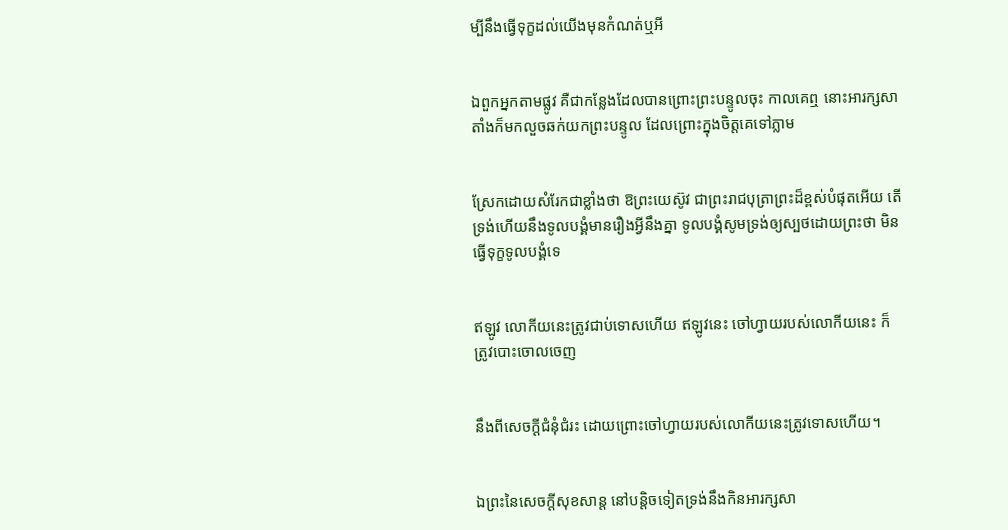ម្បីនឹងធ្វើទុក្ខដល់យើងមុនកំណត់ឬអី


ឯពួកអ្នកតាមផ្លូវ គឺជាកន្លែងដែលបានព្រោះព្រះ‌បន្ទូលចុះ កាលគេឮ នោះអារក្ស‌សាតាំងក៏មកលួចឆក់យកព្រះ‌បន្ទូល ដែលព្រោះក្នុងចិត្តគេទៅភ្លាម


ស្រែកដោយសំរែកជាខ្លាំងថា ឱព្រះ‌យេស៊ូវ ជាព្រះ‌រាជ‌បុត្រាព្រះដ៏ខ្ពស់បំផុតអើយ តើទ្រង់ហើយនឹងទូលបង្គំមានរឿងអ្វីនឹងគ្នា ទូលបង្គំសូមទ្រង់ឲ្យស្បថដោយព្រះថា មិនធ្វើទុក្ខទូលបង្គំទេ


ឥឡូវ លោកីយនេះត្រូវជាប់ទោសហើយ ឥឡូវនេះ ចៅហ្វាយរបស់លោកីយនេះ ក៏ត្រូវបោះចោលចេញ


នឹងពីសេចក្ដីជំនុំ‌ជំរះ ដោយព្រោះចៅហ្វាយរបស់លោកីយនេះត្រូវទោសហើយ។


ឯព្រះនៃសេចក្ដីសុខ‌សាន្ត នៅបន្តិចទៀតទ្រង់នឹងកិនអារក្សសា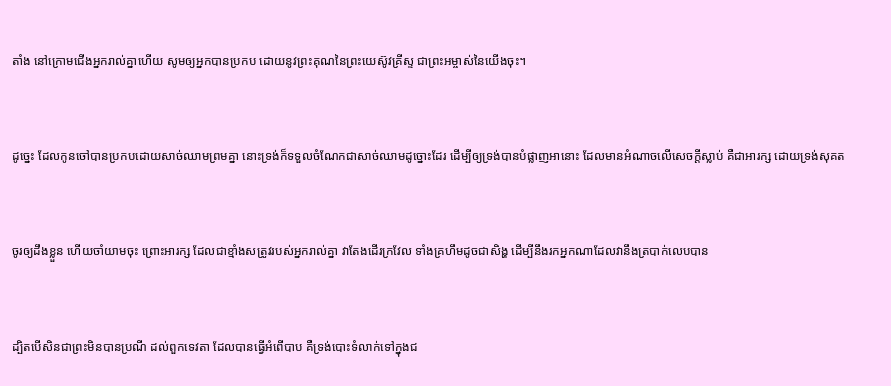តាំង នៅក្រោមជើងអ្នករាល់គ្នាហើយ សូមឲ្យអ្នកបានប្រកប ដោយនូវព្រះ‌គុណនៃព្រះ‌យេស៊ូវគ្រីស្ទ ជាព្រះ‌អម្ចាស់នៃយើងចុះ។


ដូច្នេះ ដែលកូនចៅបានប្រកបដោយសាច់ឈាមព្រមគ្នា នោះទ្រង់ក៏ទទួលចំណែកជាសាច់ឈាមដូច្នោះដែរ ដើម្បីឲ្យទ្រង់បានបំផ្លាញអានោះ ដែលមានអំណាចលើសេចក្ដីស្លាប់ គឺជាអារក្ស ដោយទ្រង់សុគត


ចូរឲ្យដឹងខ្លួន ហើយចាំយាមចុះ ព្រោះអារក្ស ដែលជាខ្មាំងសត្រូវរបស់អ្នករាល់គ្នា វាតែងដើរក្រវែល ទាំងគ្រហឹមដូចជាសិង្ហ ដើម្បីនឹងរកអ្នកណាដែលវានឹងត្របាក់លេបបាន


ដ្បិតបើសិនជាព្រះមិនបានប្រណី ដល់ពួកទេវតា ដែលបានធ្វើអំពើបាប គឺទ្រង់បោះទំលាក់ទៅក្នុងជ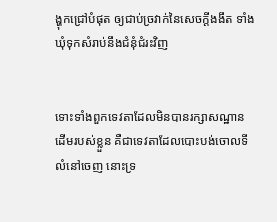ង្ហុកជ្រៅបំផុត ឲ្យជាប់ច្រវាក់នៃសេចក្ដីងងឹត ទាំងឃុំទុកសំរាប់នឹងជំនុំ‌ជំរះវិញ


ទោះទាំងពួកទេវតាដែលមិនបានរក្សាសណ្ឋានដើមរបស់ខ្លួន គឺជាទេវតាដែលបោះបង់ចោលទីលំនៅចេញ នោះទ្រ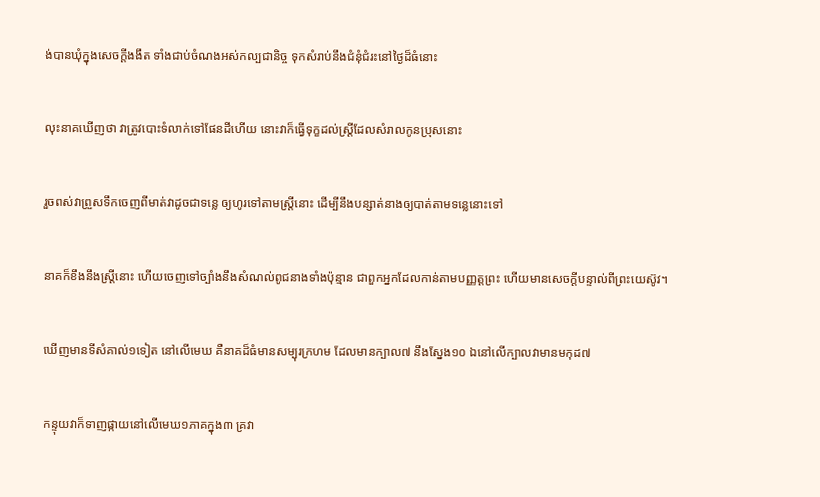ង់បានឃុំក្នុងសេចក្ដីងងឹត ទាំងជាប់ចំណងអស់‌កល្បជានិច្ច ទុកសំរាប់នឹងជំនុំ‌ជំរះនៅថ្ងៃដ៏ធំនោះ


លុះនាគឃើញថា វាត្រូវបោះទំលាក់ទៅផែនដីហើយ នោះវាក៏ធ្វើទុក្ខដល់ស្ត្រីដែលសំរាលកូនប្រុសនោះ


រួចពស់វាព្រួសទឹកចេញពីមាត់វាដូចជាទន្លេ ឲ្យហូរទៅតាមស្ត្រីនោះ ដើម្បីនឹងបន្សាត់នាងឲ្យបាត់តាមទន្លេនោះទៅ


នាគក៏ខឹងនឹងស្ត្រីនោះ ហើយចេញទៅច្បាំងនឹងសំណល់ពូជនាងទាំងប៉ុន្មាន ជាពួកអ្នកដែលកាន់តាមបញ្ញត្តព្រះ ហើយមានសេចក្ដីបន្ទាល់ពីព្រះ‌យេស៊ូវ។


ឃើញមានទីសំគាល់១ទៀត នៅលើមេឃ គឺនាគដ៏ធំមានសម្បុរក្រហម ដែលមានក្បាល៧ នឹងស្នែង១០ ឯនៅលើក្បាលវាមានមកុដ៧


កន្ទុយវាក៏ទាញផ្កាយនៅលើមេឃ១ភាគក្នុង៣ គ្រវា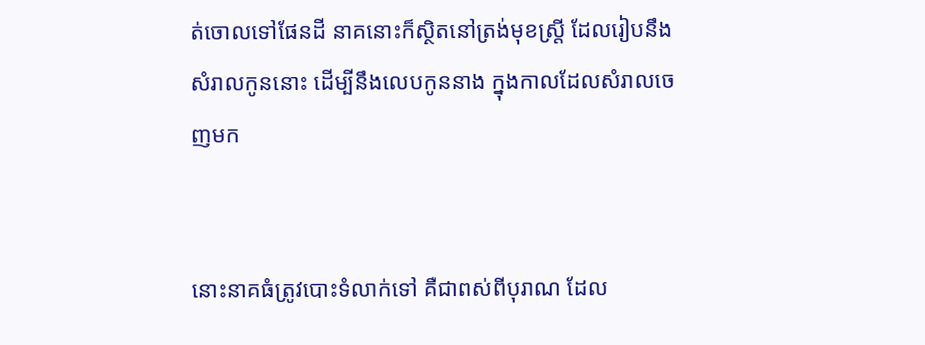ត់ចោលទៅផែនដី នាគនោះក៏ស្ថិតនៅត្រង់មុខស្ត្រី ដែលរៀបនឹងសំរាលកូននោះ ដើម្បីនឹងលេបកូននាង ក្នុងកាលដែលសំរាលចេញមក


នោះនាគធំត្រូវបោះទំលាក់ទៅ គឺជាពស់ពីបុរាណ ដែល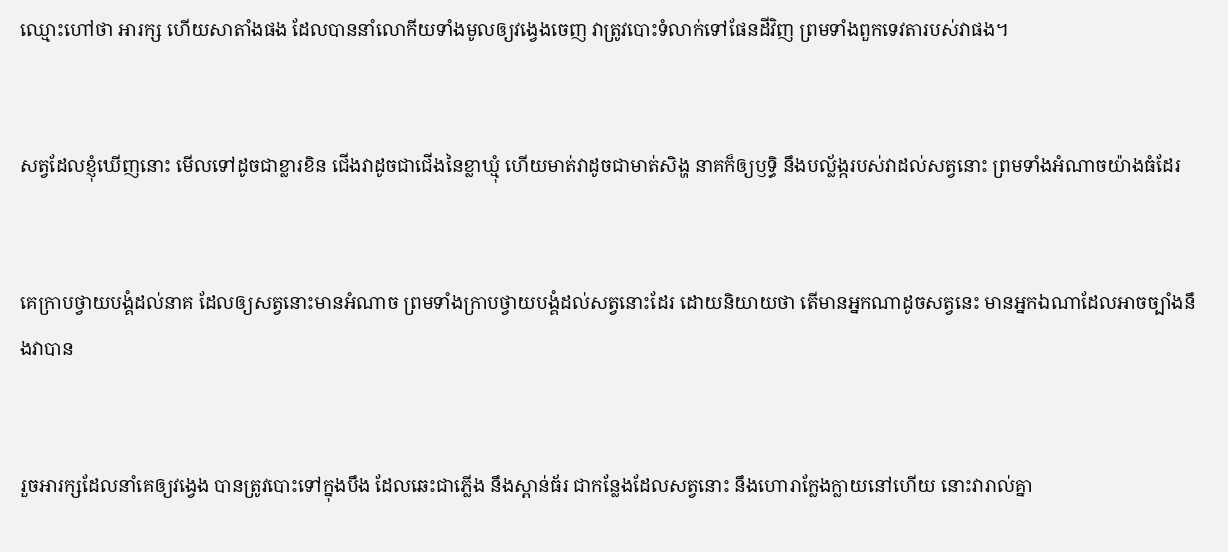ឈ្មោះហៅថា អារក្ស ហើយសាតាំងផង ដែលបាននាំលោកីយទាំងមូលឲ្យវង្វេងចេញ វាត្រូវបោះទំលាក់ទៅផែនដីវិញ ព្រមទាំងពួកទេវតារបស់វាផង។


សត្វដែលខ្ញុំឃើញនោះ មើលទៅដូចជាខ្លារខិន ជើងវាដូចជាជើងនៃខ្លា‌ឃ្មុំ ហើយមាត់វាដូចជាមាត់សិង្ហ នាគក៏ឲ្យឫទ្ធិ នឹងបល្ល័ង្ករបស់វាដល់សត្វនោះ ព្រមទាំងអំណាចយ៉ាងធំដែរ


គេក្រាបថ្វាយ‌បង្គំដល់នាគ ដែលឲ្យសត្វនោះមានអំណាច ព្រមទាំងក្រាបថ្វាយ‌បង្គំដល់សត្វនោះដែរ ដោយនិយាយថា តើមានអ្នកណាដូចសត្វនេះ មានអ្នកឯណាដែលអាចច្បាំងនឹងវាបាន


រួចអារក្សដែលនាំគេឲ្យវង្វេង បានត្រូវបោះទៅក្នុងបឹង ដែលឆេះជាភ្លើង នឹងស្ពាន់‌ធ័រ ជាកន្លែងដែលសត្វនោះ នឹងហោរាក្លែង‌ក្លាយនៅហើយ នោះវារាល់គ្នា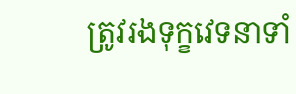ត្រូវរងទុក្ខវេទនាទាំ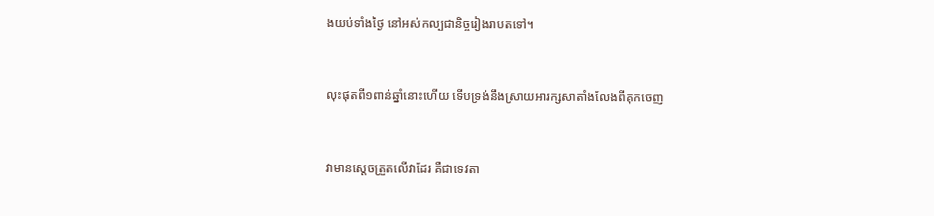ងយប់ទាំងថ្ងៃ នៅអស់‌កល្បជានិច្ចរៀងរាបតទៅ។


លុះផុតពី១ពាន់ឆ្នាំនោះហើយ ទើបទ្រង់នឹងស្រាយអារក្សសាតាំងលែងពីគុកចេញ


វាមានស្តេចត្រួតលើវាដែរ គឺជាទេវតា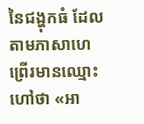នៃជង្ហុកធំ ដែលតាមភាសាហេព្រើរមានឈ្មោះហៅថា «អា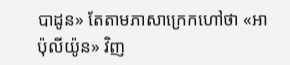បាដូន» តែតាមភាសាក្រេកហៅថា «អាប៉ុ‌លី‌យ៉ូន» វិញ